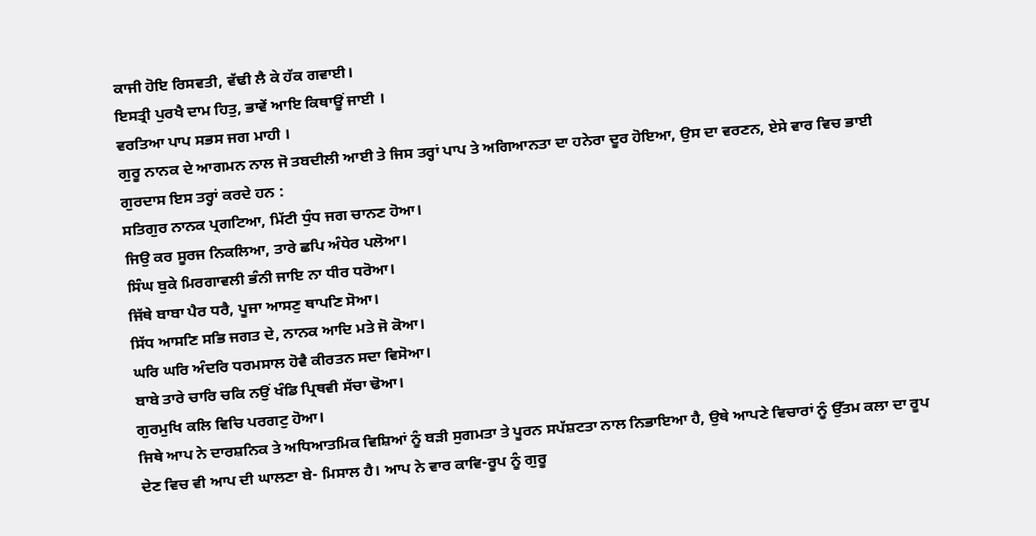ਕਾਜੀ ਹੋਇ ਰਿਸਵਤੀ, ਵੱਢੀ ਲੈ ਕੇ ਹੱਕ ਗਵਾਈ।
ਇਸਤ੍ਰੀ ਪੁਰਖੈ ਦਾਮ ਹਿਤੁ, ਭਾਵੇਂ ਆਇ ਕਿਥਾਊਂ ਜਾਈ ।
ਵਰਤਿਆ ਪਾਪ ਸਭਸ ਜਗ ਮਾਹੀ ।
ਗੁਰੂ ਨਾਨਕ ਦੇ ਆਗਮਨ ਨਾਲ ਜੋ ਤਬਦੀਲੀ ਆਈ ਤੇ ਜਿਸ ਤਰ੍ਹਾਂ ਪਾਪ ਤੇ ਅਗਿਆਨਤਾ ਦਾ ਹਨੇਰਾ ਦੂਰ ਹੋਇਆ, ਉਸ ਦਾ ਵਰਣਨ, ਏਸੇ ਵਾਰ ਵਿਚ ਭਾਈ ਗੁਰਦਾਸ ਇਸ ਤਰ੍ਹਾਂ ਕਰਦੇ ਹਨ :
ਸਤਿਗੁਰ ਨਾਨਕ ਪ੍ਰਗਟਿਆ, ਮਿੱਟੀ ਧੁੰਧ ਜਗ ਚਾਨਣ ਹੋਆ।
ਜਿਉ ਕਰ ਸੂਰਜ ਨਿਕਲਿਆ, ਤਾਰੇ ਛਪਿ ਅੰਧੇਰ ਪਲੋਆ।
ਸਿੰਘ ਬੁਕੇ ਮਿਰਗਾਵਲੀ ਭੰਨੀ ਜਾਇ ਨਾ ਧੀਰ ਧਰੋਆ।
ਜਿੱਥੇ ਬਾਬਾ ਪੈਰ ਧਰੈ, ਪੂਜਾ ਆਸਣੁ ਥਾਪਣਿ ਸੋਆ।
ਸਿੱਧ ਆਸਣਿ ਸਭਿ ਜਗਤ ਦੇ, ਨਾਨਕ ਆਦਿ ਮਤੇ ਜੋ ਕੋਆ।
ਘਰਿ ਘਰਿ ਅੰਦਰਿ ਧਰਮਸਾਲ ਹੋਵੈ ਕੀਰਤਨ ਸਦਾ ਵਿਸੋਆ।
ਬਾਬੇ ਤਾਰੇ ਚਾਰਿ ਚਕਿ ਨਉਂ ਖੰਡਿ ਪ੍ਰਿਥਵੀ ਸੱਚਾ ਢੋਆ।
ਗੁਰਮੁਖਿ ਕਲਿ ਵਿਚਿ ਪਰਗਟੁ ਹੋਆ।
ਜਿਥੇ ਆਪ ਨੇ ਦਾਰਸ਼ਨਿਕ ਤੇ ਅਧਿਆਤਮਿਕ ਵਿਸ਼ਿਆਂ ਨੂੰ ਬੜੀ ਸੁਗਮਤਾ ਤੇ ਪੂਰਨ ਸਪੱਸ਼ਟਤਾ ਨਾਲ ਨਿਭਾਇਆ ਹੈ, ਉਥੇ ਆਪਣੇ ਵਿਚਾਰਾਂ ਨੂੰ ਉੱਤਮ ਕਲਾ ਦਾ ਰੂਪ ਦੇਣ ਵਿਚ ਵੀ ਆਪ ਦੀ ਘਾਲਣਾ ਬੇ- ਮਿਸਾਲ ਹੈ। ਆਪ ਨੇ ਵਾਰ ਕਾਵਿ-ਰੂਪ ਨੂੰ ਗੁਰੂ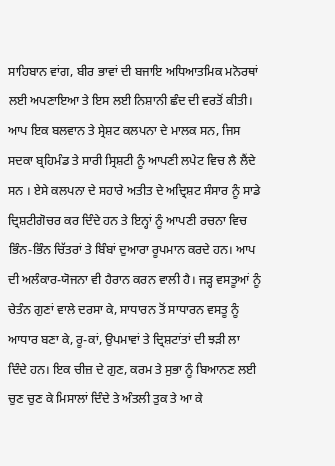ਸਾਹਿਬਾਨ ਵਾਂਗ, ਬੀਰ ਭਾਵਾਂ ਦੀ ਬਜਾਇ ਅਧਿਆਤਮਿਕ ਮਨੋਰਥਾਂ ਲਈ ਅਪਣਾਇਆ ਤੇ ਇਸ ਲਈ ਨਿਸ਼ਾਨੀ ਛੰਦ ਦੀ ਵਰਤੋਂ ਕੀਤੀ।
ਆਪ ਇਕ ਬਲਵਾਨ ਤੇ ਸ੍ਰੇਸ਼ਟ ਕਲਪਨਾ ਦੇ ਮਾਲਕ ਸਨ, ਜਿਸ ਸਦਕਾ ਬ੍ਰਹਿਮੰਡ ਤੇ ਸਾਰੀ ਸ੍ਰਿਸ਼ਟੀ ਨੂੰ ਆਪਣੀ ਲਪੇਟ ਵਿਚ ਲੈ ਲੈਂਦੇ ਸਨ । ਏਸੇ ਕਲਪਨਾ ਦੇ ਸਹਾਰੇ ਅਤੀਤ ਦੇ ਅਦ੍ਰਿਸ਼ਟ ਸੰਸਾਰ ਨੂੰ ਸਾਡੇ ਦ੍ਰਿਸ਼ਟੀਗੋਚਰ ਕਰ ਦਿੰਦੇ ਹਨ ਤੇ ਇਨ੍ਹਾਂ ਨੂੰ ਆਪਣੀ ਰਚਨਾ ਵਿਚ ਭਿੰਨ-ਭਿੰਨ ਚਿੱਤਰਾਂ ਤੇ ਬਿੰਬਾਂ ਦੁਆਰਾ ਰੂਪਮਾਨ ਕਰਦੇ ਹਨ। ਆਪ ਦੀ ਅਲੰਕਾਰ-ਯੋਜਨਾ ਵੀ ਹੈਰਾਨ ਕਰਨ ਵਾਲੀ ਹੈ। ਜੜ੍ਹ ਵਸਤੂਆਂ ਨੂੰ ਚੇਤੰਨ ਗੁਣਾਂ ਵਾਲੇ ਦਰਸਾ ਕੇ, ਸਾਧਾਰਨ ਤੋਂ ਸਾਧਾਰਨ ਵਸਤੂ ਨੂੰ ਆਧਾਰ ਬਣਾ ਕੇ, ਰੂ-ਕਾਂ, ਉਪਮਾਵਾਂ ਤੇ ਦ੍ਰਿਸ਼ਟਾਂਤਾਂ ਦੀ ਝੜੀ ਲਾ ਦਿੰਦੇ ਹਨ। ਇਕ ਚੀਜ਼ ਦੇ ਗੁਣ, ਕਰਮ ਤੇ ਸੁਭਾ ਨੂੰ ਬਿਆਨਣ ਲਈ ਚੁਣ ਚੁਣ ਕੇ ਮਿਸਾਲਾਂ ਦਿੰਦੇ ਤੇ ਅੰਤਲੀ ਤੁਕ ਤੇ ਆ ਕੇ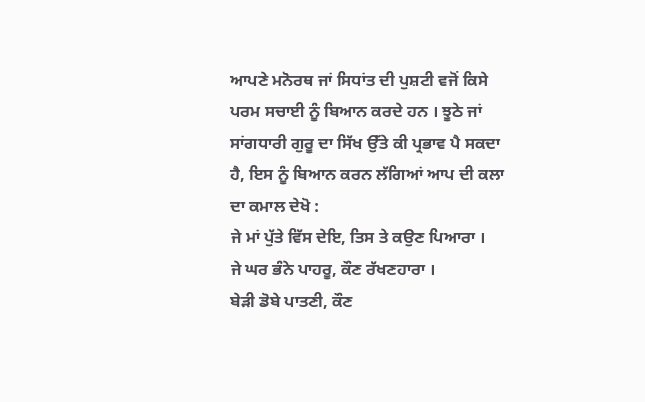ਆਪਣੇ ਮਨੋਰਥ ਜਾਂ ਸਿਧਾਂਤ ਦੀ ਪੁਸ਼ਟੀ ਵਜੋਂ ਕਿਸੇ ਪਰਮ ਸਚਾਈ ਨੂੰ ਬਿਆਨ ਕਰਦੇ ਹਨ । ਝੂਠੇ ਜਾਂ ਸਾਂਗਧਾਰੀ ਗੁਰੂ ਦਾ ਸਿੱਖ ਉੱਤੇ ਕੀ ਪ੍ਰਭਾਵ ਪੈ ਸਕਦਾ ਹੈ, ਇਸ ਨੂੰ ਬਿਆਨ ਕਰਨ ਲੱਗਿਆਂ ਆਪ ਦੀ ਕਲਾ ਦਾ ਕਮਾਲ ਦੇਖੋ :
ਜੇ ਮਾਂ ਪੁੱਤੇ ਵਿੱਸ ਦੇਇ, ਤਿਸ ਤੇ ਕਉਣ ਪਿਆਰਾ ।
ਜੇ ਘਰ ਭੰਨੇ ਪਾਹਰੂ, ਕੌਣ ਰੱਖਣਹਾਰਾ ।
ਬੇੜੀ ਡੋਬੇ ਪਾਤਣੀ, ਕੌਣ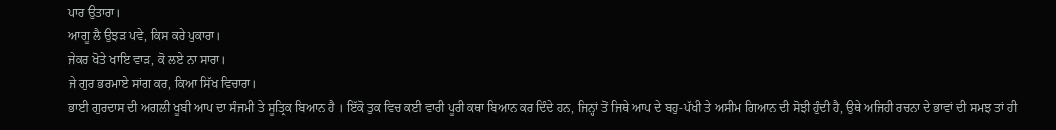ਪਾਰ ਉਤਾਰਾ।
ਆਗੂ ਲੈ ਉਝੜ ਪਵੇ, ਕਿਸ ਕਰੇ ਪੁਕਾਰਾ।
ਜੇਕਰ ਖੋਤੇ ਖਾਇ ਵਾੜ, ਕੋ ਲਏ ਨਾ ਸਾਰਾ।
ਜੇ ਗੁਰ ਭਰਮਾਏ ਸਾਂਗ ਕਰ, ਕਿਆ ਸਿੱਖ ਵਿਚਾਰਾ।
ਭਾਈ ਗੁਰਦਾਸ ਦੀ ਅਗਲੀ ਖੂਬੀ ਆਪ ਦਾ ਸੰਜਮੀ ਤੇ ਸੂਤ੍ਰਿਕ ਬਿਆਨ ਹੈ । ਇੱਕੋ ਤੁਕ ਵਿਚ ਕਈ ਵਾਰੀ ਪੂਰੀ ਕਥਾ ਬਿਆਨ ਕਰ ਦਿੰਦੇ ਹਨ, ਜਿਨ੍ਹਾਂ ਤੋਂ ਜਿਥੇ ਆਪ ਦੇ ਬਹੁ-ਪੱਖੀ ਤੇ ਅਸੀਮ ਗਿਆਨ ਦੀ ਸੋਝੀ ਹੁੰਦੀ ਹੈ, ਉਥੇ ਅਜਿਹੀ ਰਚਨਾ ਦੇ ਭਾਵਾਂ ਦੀ ਸਮਝ ਤਾਂ ਹੀ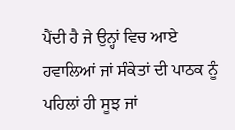ਪੈਂਦੀ ਹੈ ਜੇ ਉਨ੍ਹਾਂ ਵਿਚ ਆਏ ਹਵਾਲਿਆਂ ਜਾਂ ਸੰਕੇਤਾਂ ਦੀ ਪਾਠਕ ਨੂੰ ਪਹਿਲਾਂ ਹੀ ਸੂਝ ਜਾਂ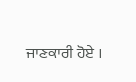ਜਾਣਕਾਰੀ ਹੋਏ ।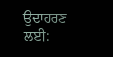ਉਦਾਹਰਣ ਲਈ: